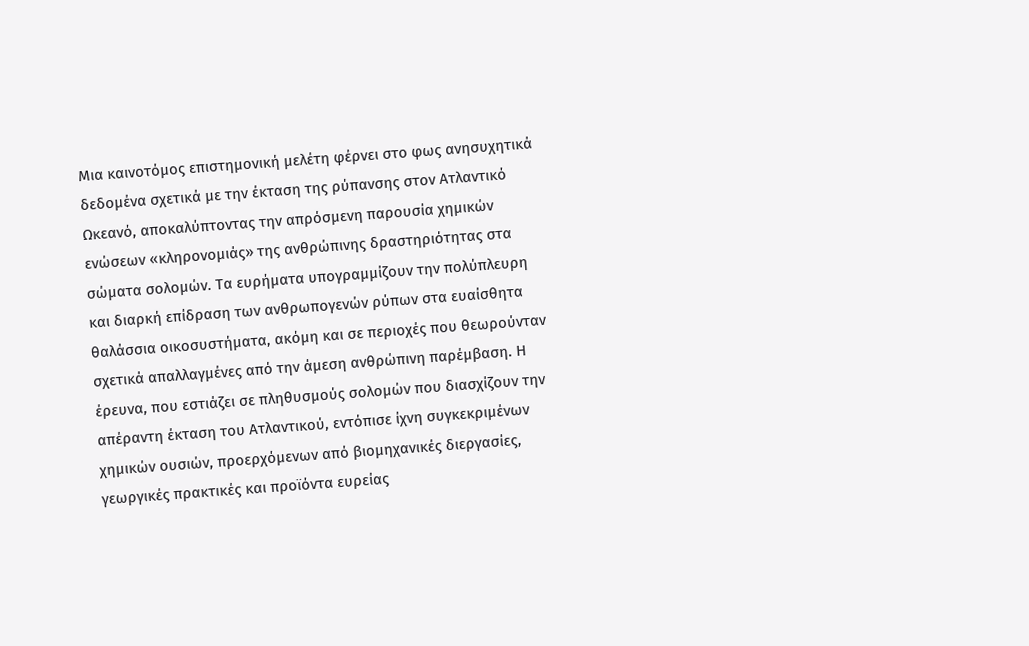Μια καινοτόμος επιστημονική μελέτη φέρνει στο φως ανησυχητικά δεδομένα σχετικά με την έκταση της ρύπανσης στον Ατλαντικό Ωκεανό, αποκαλύπτοντας την απρόσμενη παρουσία χημικών ενώσεων «κληρονομιάς» της ανθρώπινης δραστηριότητας στα σώματα σολομών. Τα ευρήματα υπογραμμίζουν την πολύπλευρη και διαρκή επίδραση των ανθρωπογενών ρύπων στα ευαίσθητα θαλάσσια οικοσυστήματα, ακόμη και σε περιοχές που θεωρούνταν σχετικά απαλλαγμένες από την άμεση ανθρώπινη παρέμβαση. Η έρευνα, που εστιάζει σε πληθυσμούς σολομών που διασχίζουν την απέραντη έκταση του Ατλαντικού, εντόπισε ίχνη συγκεκριμένων χημικών ουσιών, προερχόμενων από βιομηχανικές διεργασίες, γεωργικές πρακτικές και προϊόντα ευρείας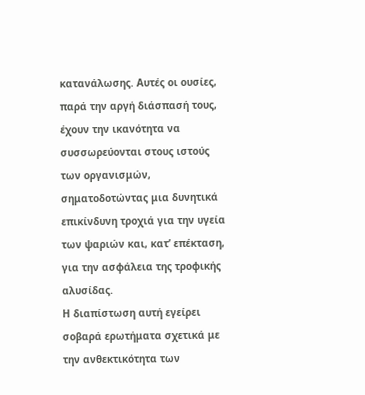κατανάλωσης. Αυτές οι ουσίες, παρά την αργή διάσπασή τους, έχουν την ικανότητα να συσσωρεύονται στους ιστούς των οργανισμών, σηματοδοτώντας μια δυνητικά επικίνδυνη τροχιά για την υγεία των ψαριών και, κατ’ επέκταση, για την ασφάλεια της τροφικής αλυσίδας.
Η διαπίστωση αυτή εγείρει σοβαρά ερωτήματα σχετικά με την ανθεκτικότητα των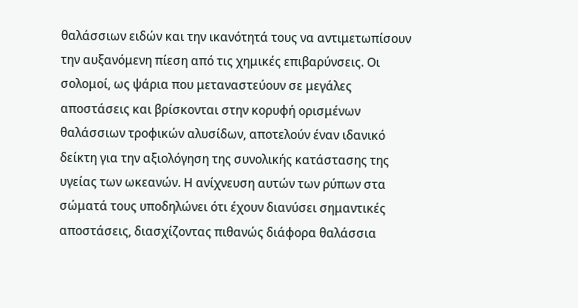θαλάσσιων ειδών και την ικανότητά τους να αντιμετωπίσουν την αυξανόμενη πίεση από τις χημικές επιβαρύνσεις. Οι σολομοί, ως ψάρια που μεταναστεύουν σε μεγάλες αποστάσεις και βρίσκονται στην κορυφή ορισμένων θαλάσσιων τροφικών αλυσίδων, αποτελούν έναν ιδανικό δείκτη για την αξιολόγηση της συνολικής κατάστασης της υγείας των ωκεανών. Η ανίχνευση αυτών των ρύπων στα σώματά τους υποδηλώνει ότι έχουν διανύσει σημαντικές αποστάσεις, διασχίζοντας πιθανώς διάφορα θαλάσσια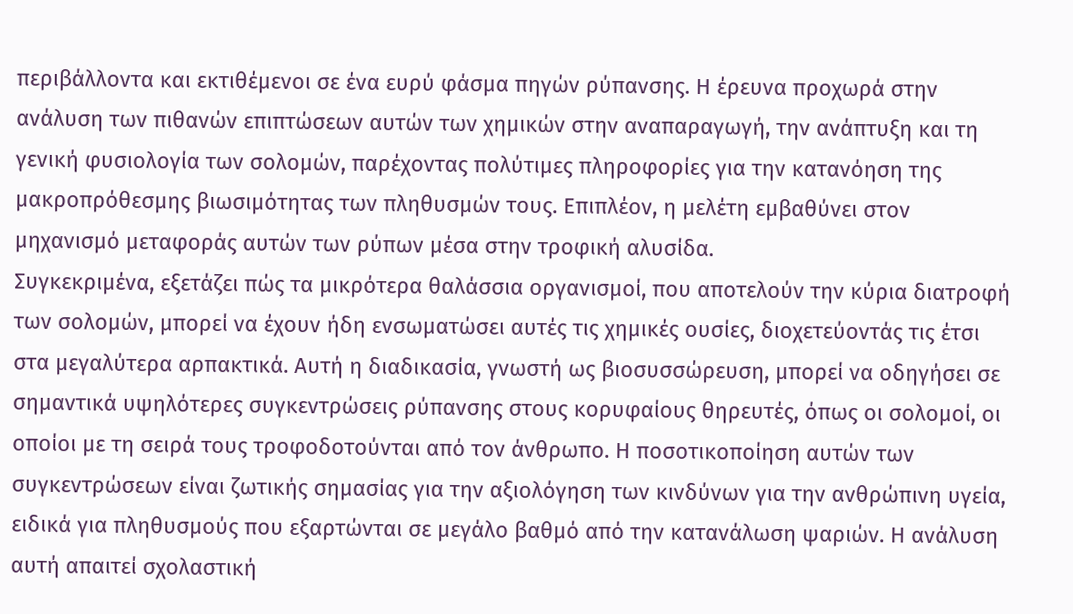περιβάλλοντα και εκτιθέμενοι σε ένα ευρύ φάσμα πηγών ρύπανσης. Η έρευνα προχωρά στην ανάλυση των πιθανών επιπτώσεων αυτών των χημικών στην αναπαραγωγή, την ανάπτυξη και τη γενική φυσιολογία των σολομών, παρέχοντας πολύτιμες πληροφορίες για την κατανόηση της μακροπρόθεσμης βιωσιμότητας των πληθυσμών τους. Επιπλέον, η μελέτη εμβαθύνει στον μηχανισμό μεταφοράς αυτών των ρύπων μέσα στην τροφική αλυσίδα.
Συγκεκριμένα, εξετάζει πώς τα μικρότερα θαλάσσια οργανισμοί, που αποτελούν την κύρια διατροφή των σολομών, μπορεί να έχουν ήδη ενσωματώσει αυτές τις χημικές ουσίες, διοχετεύοντάς τις έτσι στα μεγαλύτερα αρπακτικά. Αυτή η διαδικασία, γνωστή ως βιοσυσσώρευση, μπορεί να οδηγήσει σε σημαντικά υψηλότερες συγκεντρώσεις ρύπανσης στους κορυφαίους θηρευτές, όπως οι σολομοί, οι οποίοι με τη σειρά τους τροφοδοτούνται από τον άνθρωπο. Η ποσοτικοποίηση αυτών των συγκεντρώσεων είναι ζωτικής σημασίας για την αξιολόγηση των κινδύνων για την ανθρώπινη υγεία, ειδικά για πληθυσμούς που εξαρτώνται σε μεγάλο βαθμό από την κατανάλωση ψαριών. Η ανάλυση αυτή απαιτεί σχολαστική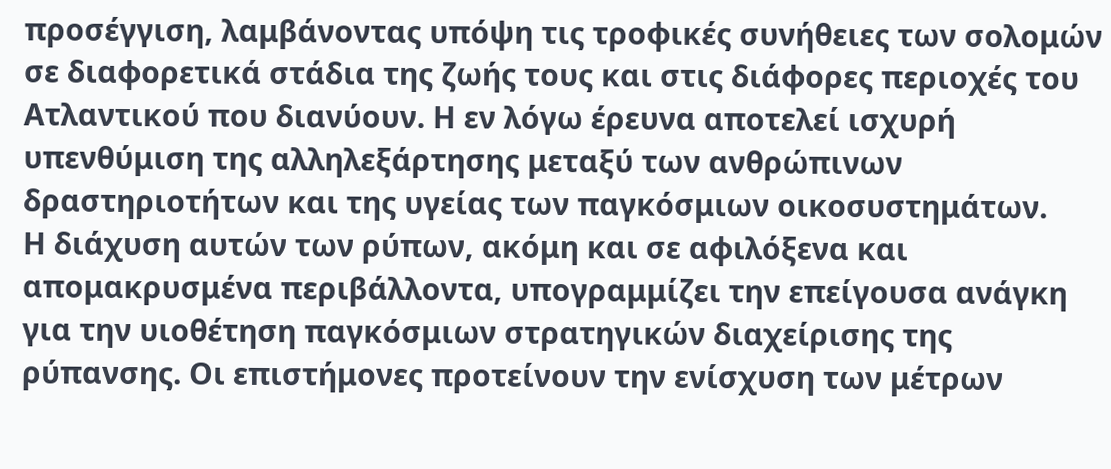προσέγγιση, λαμβάνοντας υπόψη τις τροφικές συνήθειες των σολομών σε διαφορετικά στάδια της ζωής τους και στις διάφορες περιοχές του Ατλαντικού που διανύουν. Η εν λόγω έρευνα αποτελεί ισχυρή υπενθύμιση της αλληλεξάρτησης μεταξύ των ανθρώπινων δραστηριοτήτων και της υγείας των παγκόσμιων οικοσυστημάτων.
Η διάχυση αυτών των ρύπων, ακόμη και σε αφιλόξενα και απομακρυσμένα περιβάλλοντα, υπογραμμίζει την επείγουσα ανάγκη για την υιοθέτηση παγκόσμιων στρατηγικών διαχείρισης της ρύπανσης. Οι επιστήμονες προτείνουν την ενίσχυση των μέτρων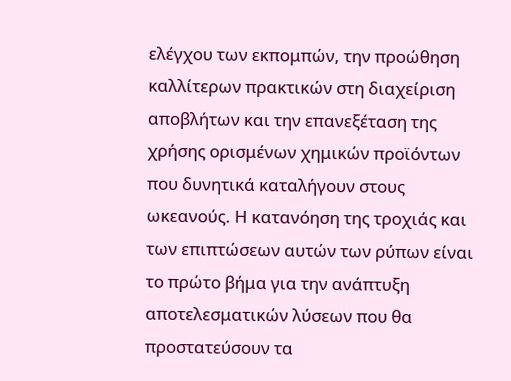ελέγχου των εκπομπών, την προώθηση καλλίτερων πρακτικών στη διαχείριση αποβλήτων και την επανεξέταση της χρήσης ορισμένων χημικών προϊόντων που δυνητικά καταλήγουν στους ωκεανούς. Η κατανόηση της τροχιάς και των επιπτώσεων αυτών των ρύπων είναι το πρώτο βήμα για την ανάπτυξη αποτελεσματικών λύσεων που θα προστατεύσουν τα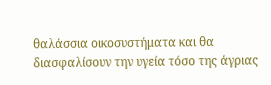θαλάσσια οικοσυστήματα και θα διασφαλίσουν την υγεία τόσο της άγριας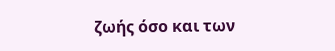ζωής όσο και των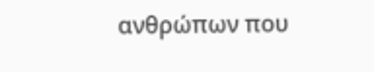ανθρώπων που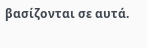βασίζονται σε αυτά.